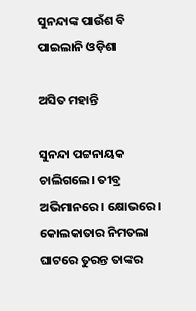ସୁନନ୍ଦାଙ୍କ ପାଉଁଶ ବି ପାଇଲାନି ଓଡ଼ିଶା

ଅସିତ ମହାନ୍ତି

ସୁନନ୍ଦା ପଟ୍ଟନାୟକ ଚାଲିଗଲେ। ତୀବ୍ର ଅଭିମାନରେ। କ୍ଷୋଭରେ। କୋଲକାତାର ନିମତଲା ଘାଟରେ ତୁରନ୍ତ ତାଙ୍କର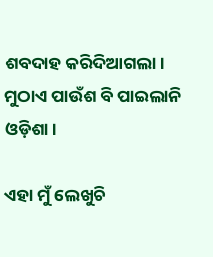ଶବଦାହ କରିଦିଆଗଲା। ମୁଠାଏ ପାଉଁଶ ବି ପାଇଲାନି ଓଡ଼ିଶା।

ଏହା ମୁଁ ଲେଖୁଚି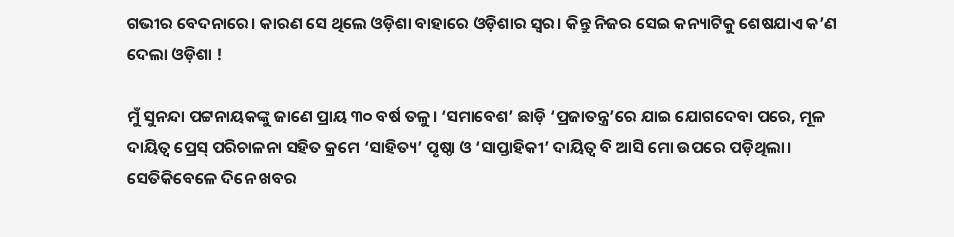ଗଭୀର ବେଦନାରେ। କାରଣ ସେ ଥିଲେ ଓଡ଼ିଶା ବାହାରେ ଓଡ଼ିଶାର ସ୍ବର। କିନ୍ତୁ ନିଜର ସେଇ କନ୍ୟାଟିକୁ ଶେଷଯାଏ କ’ଣ ଦେଲା ଓଡ଼ିଶା !

ମୁଁ ସୁନନ୍ଦା ପଟ୍ଟନାୟକଙ୍କୁ ଜାଣେ ପ୍ରାୟ ୩୦ ବର୍ଷ ତଳୁ। ‘ସମାବେଶ’ ଛାଡ଼ି ‘ପ୍ରଜାତନ୍ତ୍ର’ରେ ଯାଇ ଯୋଗଦେବା ପରେ, ମୂଳ ଦାୟିତ୍ଵ ପ୍ରେସ୍ ପରିଚାଳନା ସହିତ କ୍ରମେ ‘ସାହିତ୍ୟ’ ପୃଷ୍ଠା ଓ ‘ସାପ୍ତାହିକୀ’ ଦାୟିତ୍ବ ବି ଆସି ମୋ ଉପରେ ପଡ଼ିଥିଲା। ସେତିକିବେଳେ ଦିନେ ଖବର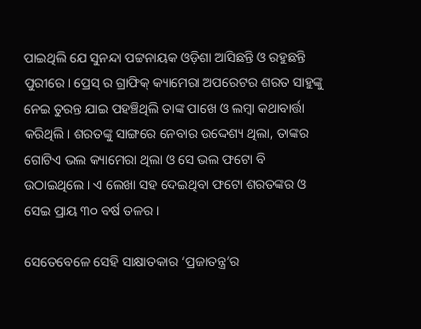ପାଇଥିଲି ଯେ ସୁନନ୍ଦା ପଟ୍ଟନାୟକ ଓଡ଼ିଶା ଆସିଛନ୍ତି ଓ ରହୁଛନ୍ତି ପୁରୀରେ। ପ୍ରେସ୍ ର ଗ୍ରାଫିକ୍ କ୍ୟାମେରା ଅପରେଟର ଶରତ ସାହୁଙ୍କୁ ନେଇ ତୁରନ୍ତ ଯାଇ ପହଞ୍ଚିଥିଲି ତାଙ୍କ ପାଖେ ଓ ଲମ୍ବା କଥାବାର୍ତ୍ତା କରିଥିଲି। ଶରତଙ୍କୁ ସାଙ୍ଗରେ ନେବାର ଉଦ୍ଦେଶ୍ୟ ଥିଲା, ତାଙ୍କର ଗୋଟିଏ ଭଲ କ୍ୟାମେରା ଥିଲା ଓ ସେ ଭଲ ଫଟୋ ବି ଉଠାଇଥିଲେ। ଏ ଲେଖା ସହ ଦେଇଥିବା ଫଟୋ ଶରତଙ୍କର ଓ ସେଇ ପ୍ରାୟ ୩୦ ବର୍ଷ ତଳର।

ସେତେବେଳେ ସେହି ସାକ୍ଷାତକାର ‘ପ୍ରଜାତନ୍ତ୍ର’ର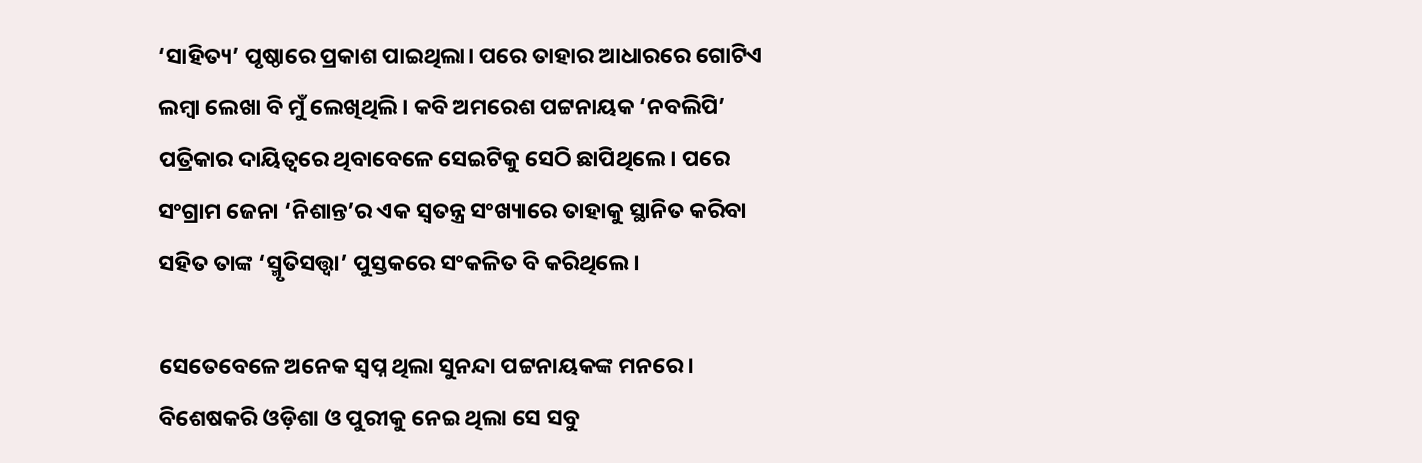‘ସାହିତ୍ୟ’ ପୃଷ୍ଠାରେ ପ୍ରକାଶ ପାଇଥିଲା। ପରେ ତାହାର ଆଧାରରେ ଗୋଟିଏ ଲମ୍ବା ଲେଖା ବି ମୁଁ ଲେଖିଥିଲି। କବି ଅମରେଶ ପଟ୍ଟନାୟକ ‘ନବଲିପି’ ପତ୍ରିକାର ଦାୟିତ୍ବରେ ଥିବାବେଳେ ସେଇଟିକୁ ସେଠି ଛାପିଥିଲେ। ପରେ ସଂଗ୍ରାମ ଜେନା ‘ନିଶାନ୍ତ’ର ଏକ ସ୍ବତନ୍ତ୍ର ସଂଖ୍ୟାରେ ତାହାକୁ ସ୍ଥାନିତ କରିବା ସହିତ ତାଙ୍କ ‘ସ୍ମୃତିସତ୍ତ୍ବା’ ପୁସ୍ତକରେ ସଂକଳିତ ବି କରିଥିଲେ।

ସେତେବେଳେ ଅନେକ ସ୍ବପ୍ନ ଥିଲା ସୁନନ୍ଦା ପଟ୍ଟନାୟକଙ୍କ ମନରେ। ବିଶେଷକରି ଓଡ଼ିଶା ଓ ପୁରୀକୁ ନେଇ ଥିଲା ସେ ସବୁ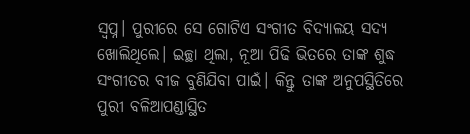ସ୍ବପ୍ନ। ପୁରୀରେ ସେ ଗୋଟିଏ ସଂଗୀତ ବିଦ୍ୟାଳୟ ସଦ୍ୟ ଖୋଲିଥିଲେ। ଇଚ୍ଛା ଥିଲା, ନୂଆ ପିଢି ଭିତରେ ତାଙ୍କ ଶୁଦ୍ଧ ସଂଗୀତର ବୀଜ ବୁଣିଯିବା ପାଇଁ। କିନ୍ତୁ ତାଙ୍କ ଅନୁପସ୍ଥିତିରେ ପୁରୀ ବଳିଆପଣ୍ଡାସ୍ଥିତ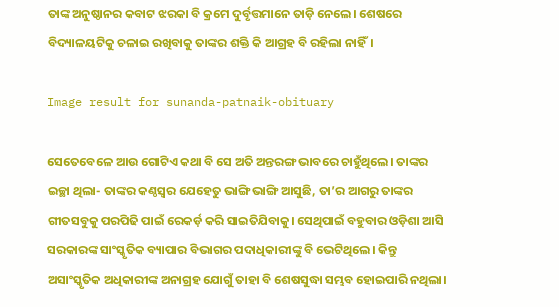ତାଙ୍କ ଅନୁଷ୍ଠାନର କବାଟ ଝରକା ବି କ୍ରମେ ଦୁର୍ବୃତ୍ତମାନେ ତାଡ଼ି ନେଲେ। ଶେଷରେ ବିଦ୍ୟାଳୟଟିକୁ ଚଳାଇ ରଖିବାକୁ ତାଙ୍କର ଶକ୍ତି କି ଆଗ୍ରହ ବି ରହିଲା ନାହିଁ।

Image result for sunanda-patnaik-obituary

ସେତେବେଳେ ଆଉ ଗୋଟିଏ କଥା ବି ସେ ଅତି ଅନ୍ତରଙ୍ଗ ଭାବରେ ଚାହୁଁଥିଲେ। ତାଙ୍କର ଇଚ୍ଛା ଥିଲା- ତାଙ୍କର କଣ୍ଠସ୍ୱର ଯେହେତୁ ଭାଙ୍ଗି ଭାଙ୍ଗି ଆସୁଛି, ତା’ର ଆଗରୁ ତାଙ୍କର ଗୀତସବୁକୁ ପରପିଢି ପାଇଁ ରେକର୍ଡ଼ କରି ସାଇତିଯିବାକୁ। ସେଥିପାଇଁ ବହୁବାର ଓଡ଼ିଶା ଆସି ସରକାରଙ୍କ ସାଂସ୍କୃତିକ ବ୍ୟାପାର ବିଭାଗର ପଦାଧିକାରୀଙ୍କୁ ବି ଭେଟିଥିଲେ। କିନ୍ତୁ ଅସାଂସ୍କୃତିକ ଅଧିକାରୀଙ୍କ ଅନାଗ୍ରହ ଯୋଗୁଁ ତାହା ବି ଶେଷସୁଦ୍ଧା ସମ୍ଭବ ହୋଇପାରି ନଥିଲା।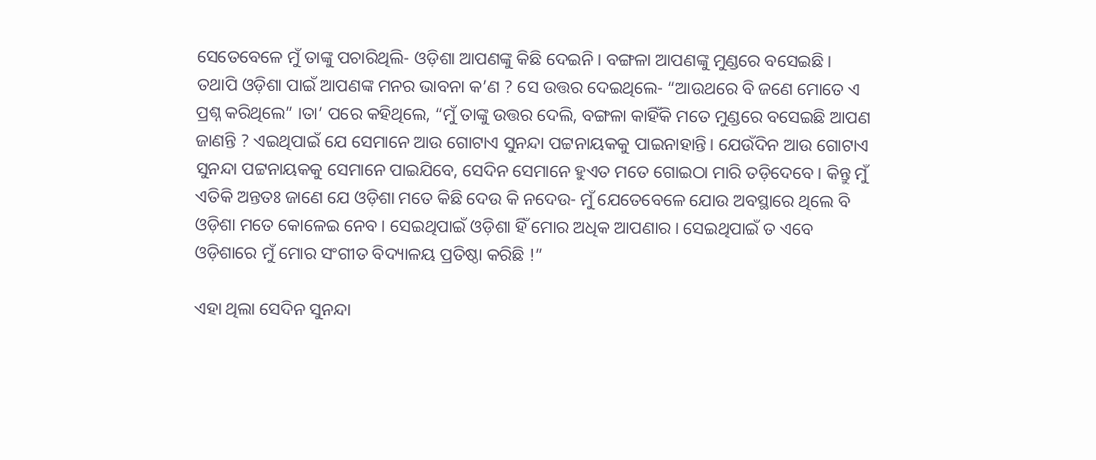ସେତେବେଳେ ମୁଁ ତାଙ୍କୁ ପଚାରିଥିଲି- ଓଡ଼ିଶା ଆପଣଙ୍କୁ କିଛି ଦେଇନି। ବଙ୍ଗଳା ଆପଣଙ୍କୁ ମୁଣ୍ଡରେ ବସେଇଛି। ତଥାପି ଓଡ଼ିଶା ପାଇଁ ଆପଣଙ୍କ ମନର ଭାବନା କ’ଣ ? ସେ ଉତ୍ତର ଦେଇଥିଲେ- “ଆଉଥରେ ବି ଜଣେ ମୋତେ ଏ ପ୍ରଶ୍ନ କରିଥିଲେ” ।ତା’ ପରେ କହିଥିଲେ, “ମୁଁ ତାଙ୍କୁ ଉତ୍ତର ଦେଲି, ବଙ୍ଗଳା କାହିଁକି ମତେ ମୁଣ୍ଡରେ ବସେଇଛି ଆପଣ ଜାଣନ୍ତି ? ଏଇଥିପାଇଁ ଯେ ସେମାନେ ଆଉ ଗୋଟାଏ ସୁନନ୍ଦା ପଟ୍ଟନାୟକକୁ ପାଇନାହାନ୍ତି। ଯେଉଁଦିନ ଆଉ ଗୋଟାଏ ସୁନନ୍ଦା ପଟ୍ଟନାୟକକୁ ସେମାନେ ପାଇଯିବେ, ସେଦିନ ସେମାନେ ହୁଏତ ମତେ ଗୋଇଠା ମାରି ତଡ଼ିଦେବେ। କିନ୍ତୁ ମୁଁ ଏତିକି ଅନ୍ତତଃ ଜାଣେ ଯେ ଓଡ଼ିଶା ମତେ କିଛି ଦେଉ କି ନଦେଉ- ମୁଁ ଯେତେବେଳେ ଯୋଉ ଅବସ୍ଥାରେ ଥିଲେ ବି ଓଡ଼ିଶା ମତେ କୋଳେଇ ନେବ। ସେଇଥିପାଇଁ ଓଡ଼ିଶା ହିଁ ମୋର ଅଧିକ ଆପଣାର। ସେଇଥିପାଇଁ ତ ଏବେ ଓଡ଼ିଶାରେ ମୁଁ ମୋର ସଂଗୀତ ବିଦ୍ୟାଳୟ ପ୍ରତିଷ୍ଠା କରିଛି !”

ଏହା ଥିଲା ସେଦିନ ସୁନନ୍ଦା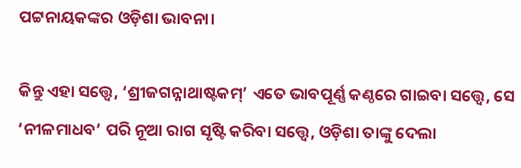ପଟ୍ଟନାୟକଙ୍କର ଓଡ଼ିଶା ଭାବନା।

କିନ୍ତୁ ଏହା ସତ୍ତ୍ୱେ, ‘ଶ୍ରୀଜଗନ୍ନାଥାଷ୍ଟକମ୍’ ଏତେ ଭାବପୂର୍ଣ୍ଣ କଣ୍ଠରେ ଗାଇବା ସତ୍ତ୍ୱେ, ସେ ‘ନୀଳମାଧବ’ ପରି ନୂଆ ରାଗ ସୃଷ୍ଟି କରିବା ସତ୍ତ୍ବେ, ଓଡ଼ିଶା ତାଙ୍କୁ ଦେଲା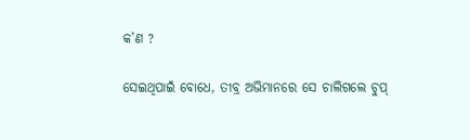କ’ଣ ?

ସେଇଥିପାଇଁ ବୋଧେ, ତୀବ୍ର ଅଭିମାନରେ ସେ ଚାଲିଗଲେ ଚୁପ୍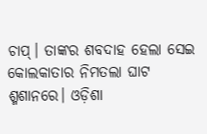ଚାପ୍। ତାଙ୍କର ଶବଦାହ ହେଲା ସେଇ କୋଲକାତାର ନିମତଲା ଘାଟ ଶ୍ମଶାନରେ। ଓଡ଼ିଶା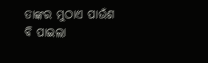ତାଙ୍କର ମୁଠାଏ ପାଉଁଶ ବି ପାଇଲା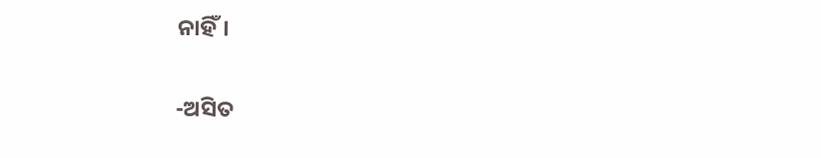ନାହିଁ।

-ଅସିତ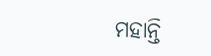ମହାନ୍ତି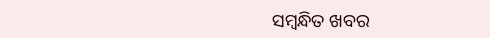ସମ୍ବନ୍ଧିତ ଖବର